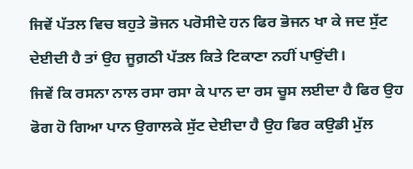ਜਿਵੇਂ ਪੱਤਲ ਵਿਚ ਬਹੁਤੇ ਭੋਜਨ ਪਰੋਸੀਦੇ ਹਨ ਫਿਰ ਭੋਜਨ ਖਾ ਕੇ ਜਦ ਸੁੱਟ ਦੇਈਦੀ ਹੈ ਤਾਂ ਉਹ ਜੂਗ਼ਠੀ ਪੱਤਲ ਕਿਤੇ ਟਿਕਾਣਾ ਨਹੀਂ ਪਾਉਂਦੀ।
ਜਿਵੇਂ ਕਿ ਰਸਨਾ ਨਾਲ ਰਸਾ ਰਸਾ ਕੇ ਪਾਨ ਦਾ ਰਸ ਚੂਸ ਲਈਦਾ ਹੈ ਫਿਰ ਉਹ ਫੋਗ ਹੋ ਗਿਆ ਪਾਨ ਉਗਾਲਕੇ ਸੁੱਟ ਦੇਈਦਾ ਹੈ ਉਹ ਫਿਰ ਕਉਡੀ ਮੁੱਲ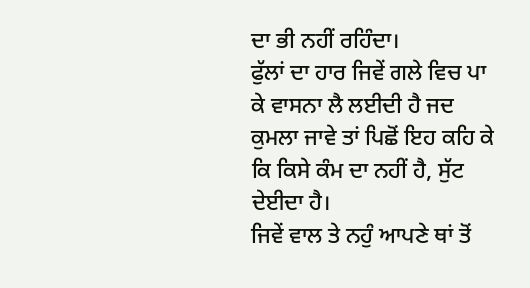ਦਾ ਭੀ ਨਹੀਂ ਰਹਿੰਦਾ।
ਫੁੱਲਾਂ ਦਾ ਹਾਰ ਜਿਵੇਂ ਗਲੇ ਵਿਚ ਪਾ ਕੇ ਵਾਸਨਾ ਲੈ ਲਈਦੀ ਹੈ ਜਦ ਕੁਮਲਾ ਜਾਵੇ ਤਾਂ ਪਿਛੋਂ ਇਹ ਕਹਿ ਕੇ ਕਿ ਕਿਸੇ ਕੰਮ ਦਾ ਨਹੀਂ ਹੈ, ਸੁੱਟ ਦੇਈਦਾ ਹੈ।
ਜਿਵੇਂ ਵਾਲ ਤੇ ਨਹੁੰ ਆਪਣੇ ਥਾਂ ਤੋਂ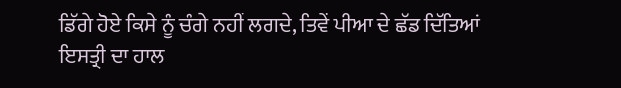ਡਿੱਗੇ ਹੋਏ ਕਿਸੇ ਨੂੰ ਚੰਗੇ ਨਹੀਂ ਲਗਦੇ, ਤਿਵੇਂ ਪੀਆ ਦੇ ਛੱਡ ਦਿੱਤਿਆਂ ਇਸਤ੍ਰੀ ਦਾ ਹਾਲ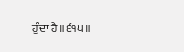ਹੁੰਦਾ ਹੈ॥੬੧੫॥